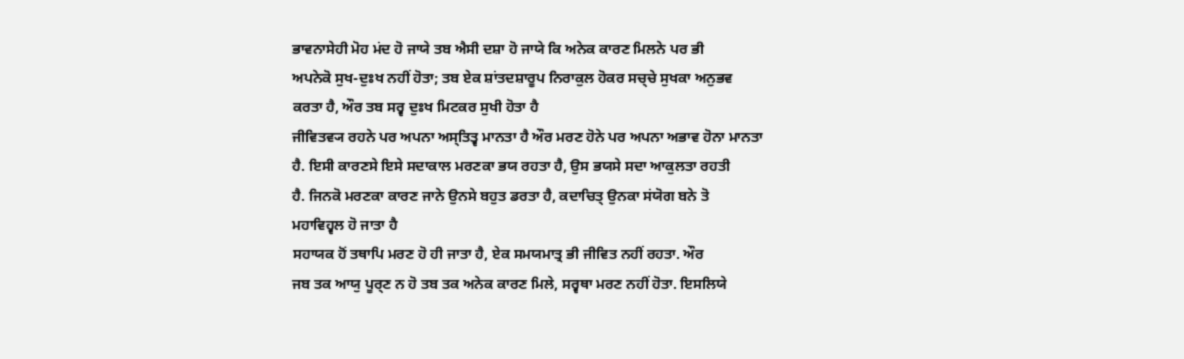ਭਾਵਨਾਸੇਹੀ ਮੋਹ ਮਂਦ ਹੋ ਜਾਯੇ ਤਬ ਐਸੀ ਦਸ਼ਾ ਹੋ ਜਾਯੇ ਕਿ ਅਨੇਕ ਕਾਰਣ ਮਿਲਨੇ ਪਰ ਭੀ
ਅਪਨੇਕੋ ਸੁਖ-ਦੁਃਖ ਨਹੀਂ ਹੋਤਾ; ਤਬ ਏਕ ਸ਼ਾਂਤਦਸ਼ਾਰੂਪ ਨਿਰਾਕੁਲ ਹੋਕਰ ਸਚ੍ਚੇ ਸੁਖਕਾ ਅਨੁਭਵ
ਕਰਤਾ ਹੈ, ਔਰ ਤਬ ਸਰ੍ਵ ਦੁਃਖ ਮਿਟਕਰ ਸੁਖੀ ਹੋਤਾ ਹੈ
ਜੀਵਿਤਵ੍ਯ ਰਹਨੇ ਪਰ ਅਪਨਾ ਅਸ੍ਤਿਤ੍ਵ ਮਾਨਤਾ ਹੈ ਔਰ ਮਰਣ ਹੋਨੇ ਪਰ ਅਪਨਾ ਅਭਾਵ ਹੋਨਾ ਮਾਨਤਾ
ਹੈ. ਇਸੀ ਕਾਰਣਸੇ ਇਸੇ ਸਦਾਕਾਲ ਮਰਣਕਾ ਭਯ ਰਹਤਾ ਹੈ, ਉਸ ਭਯਸੇ ਸਦਾ ਆਕੁਲਤਾ ਰਹਤੀ
ਹੈ. ਜਿਨਕੋ ਮਰਣਕਾ ਕਾਰਣ ਜਾਨੇ ਉਨਸੇ ਬਹੁਤ ਡਰਤਾ ਹੈ, ਕਦਾਚਿਤ੍ ਉਨਕਾ ਸਂਯੋਗ ਬਨੇ ਤੋ
ਮਹਾਵਿਹ੍ਵਲ ਹੋ ਜਾਤਾ ਹੈ
ਸਹਾਯਕ ਹੋਂ ਤਥਾਪਿ ਮਰਣ ਹੋ ਹੀ ਜਾਤਾ ਹੈ, ਏਕ ਸਮਯਮਾਤ੍ਰ ਭੀ ਜੀਵਿਤ ਨਹੀਂ ਰਹਤਾ. ਔਰ
ਜਬ ਤਕ ਆਯੁ ਪੂਰ੍ਣ ਨ ਹੋ ਤਬ ਤਕ ਅਨੇਕ ਕਾਰਣ ਮਿਲੇ, ਸਰ੍ਵਥਾ ਮਰਣ ਨਹੀਂ ਹੋਤਾ. ਇਸਲਿਯੇ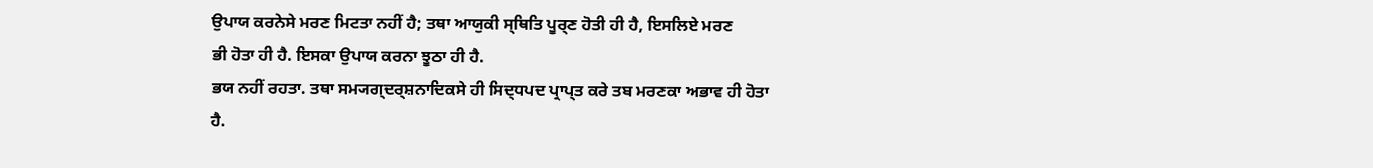ਉਪਾਯ ਕਰਨੇਸੇ ਮਰਣ ਮਿਟਤਾ ਨਹੀਂ ਹੈ; ਤਥਾ ਆਯੁਕੀ ਸ੍ਥਿਤਿ ਪੂਰ੍ਣ ਹੋਤੀ ਹੀ ਹੈ, ਇਸਲਿਏ ਮਰਣ
ਭੀ ਹੋਤਾ ਹੀ ਹੈ. ਇਸਕਾ ਉਪਾਯ ਕਰਨਾ ਝੂਠਾ ਹੀ ਹੈ.
ਭਯ ਨਹੀਂ ਰਹਤਾ. ਤਥਾ ਸਮ੍ਯਗ੍ਦਰ੍ਸ਼ਨਾਦਿਕਸੇ ਹੀ ਸਿਦ੍ਧਪਦ ਪ੍ਰਾਪ੍ਤ ਕਰੇ ਤਬ ਮਰਣਕਾ ਅਭਾਵ ਹੀ ਹੋਤਾ
ਹੈ.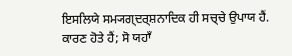ਇਸਲਿਯੇ ਸਮ੍ਯਗ੍ਦਰ੍ਸ਼ਨਾਦਿਕ ਹੀ ਸਚ੍ਚੇ ਉਪਾਯ ਹੈਂ.
ਕਾਰਣ ਹੋਤੇ ਹੈਂ; ਸੋ ਯਹਾਁ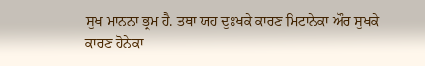ਸੁਖ ਮਾਨਨਾ ਭ੍ਰਮ ਹੈ. ਤਥਾ ਯਹ ਦੁਃਖਕੇ ਕਾਰਣ ਮਿਟਾਨੇਕਾ ਔਰ ਸੁਖਕੇ
ਕਾਰਣ ਹੋਨੇਕਾ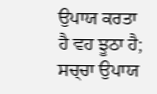ਉਪਾਯ ਕਰਤਾ ਹੈ ਵਹ ਝੂਠਾ ਹੈ; ਸਚ੍ਚਾ ਉਪਾਯ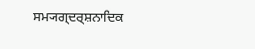ਸਮ੍ਯਗ੍ਦਰ੍ਸ਼ਨਾਦਿਕ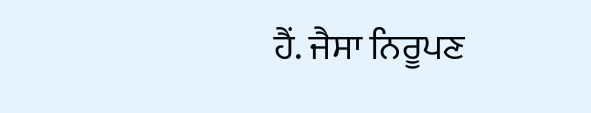ਹੈਂ. ਜੈਸਾ ਨਿਰੂਪਣ